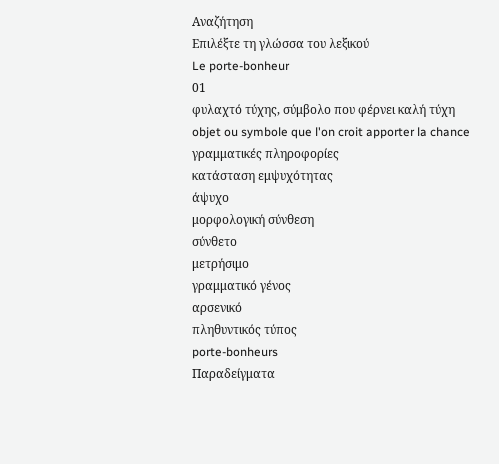Αναζήτηση
Επιλέξτε τη γλώσσα του λεξικού
Le porte-bonheur
01
φυλαχτό τύχης, σύμβολο που φέρνει καλή τύχη
objet ou symbole que l'on croit apporter la chance
γραμματικές πληροφορίες
κατάσταση εμψυχότητας
άψυχο
μορφολογική σύνθεση
σύνθετο
μετρήσιμο
γραμματικό γένος
αρσενικό
πληθυντικός τύπος
porte-bonheurs
Παραδείγματα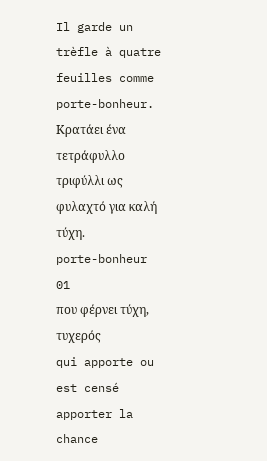Il garde un trèfle à quatre feuilles comme porte-bonheur.
Κρατάει ένα τετράφυλλο τριφύλλι ως φυλαχτό για καλή τύχη.
porte-bonheur
01
που φέρνει τύχη, τυχερός
qui apporte ou est censé apporter la chance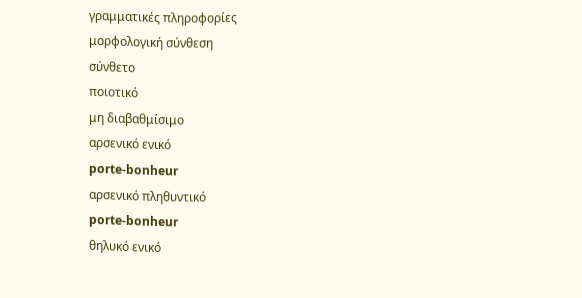γραμματικές πληροφορίες
μορφολογική σύνθεση
σύνθετο
ποιοτικό
μη διαβαθμίσιμο
αρσενικό ενικό
porte-bonheur
αρσενικό πληθυντικό
porte-bonheur
θηλυκό ενικό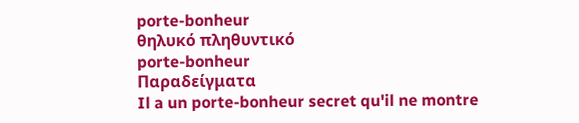porte-bonheur
θηλυκό πληθυντικό
porte-bonheur
Παραδείγματα
Il a un porte-bonheur secret qu'il ne montre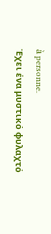à personne.
Έχει ένα μυστικό φυλαχτό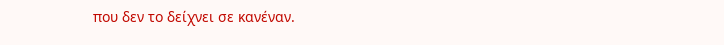που δεν το δείχνει σε κανέναν.